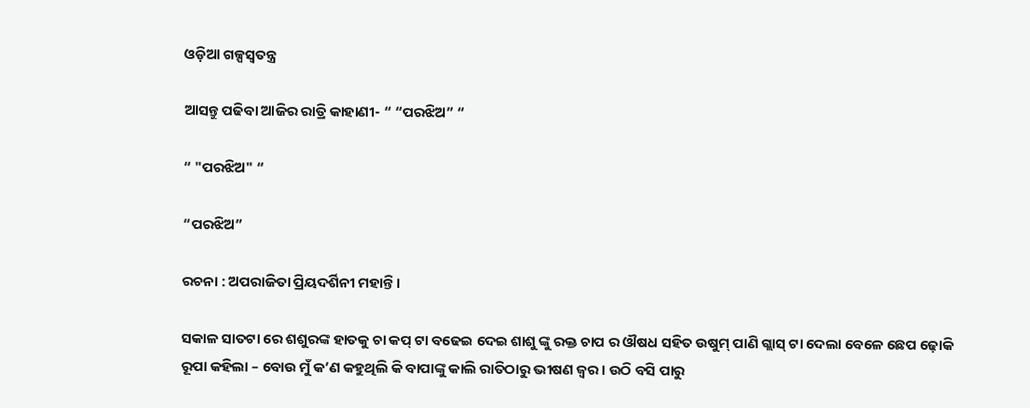ଓଡ଼ିଆ ଗଳ୍ପସ୍ୱତନ୍ତ୍ର

ଆସନ୍ତୁ ପଢିବା ଆଜିର ରାତ୍ରି କାହାଣୀ- “ “ପରଝିଅ” “

“ "ପରଝିଅ" “

“ପରଝିଅ”

ରଚନା : ଅପରାଜିତା ପ୍ରିୟଦର୍ଶିନୀ ମହାନ୍ତି ।

ସକାଳ ସାତଟା ରେ ଶଶୁରଙ୍କ ହାତକୁ ଚା କପ୍ ଟା ବଢେଇ ଦେଇ ଶାଶୁ ଙ୍କୁ ରକ୍ତ ଚାପ ର ଔଷଧ ସହିତ ଉଷୁମ୍ ପାଣି ଗ୍ଲାସ୍ ଟା ଦେଲା ବେଳେ ଛେପ ଢ଼ୋକି ରୂପା କହିଲା – ବୋଉ ମୁଁ କ’ଣ କହୁଥିଲି କି ବାପାଙ୍କୁ କାଲି ରାତିଠାରୁ ଭୀଷଣ ଜ୍ୱର। ଉଠି ବସି ପାରୁ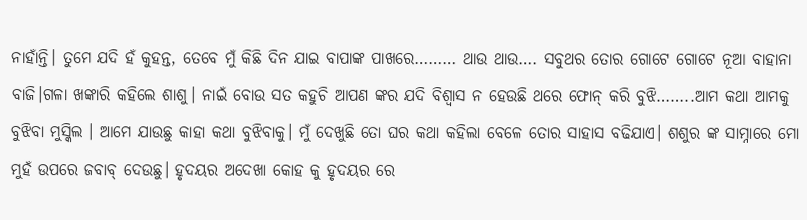ନାହାଁନ୍ତି। ତୁମେ ଯଦି ହଁ କୁହନ୍ତ, ତେବେ ମୁଁ କିଛି ଦିନ ଯାଇ ବାପାଙ୍କ ପାଖରେ……… ଥାଉ ଥାଉ…. ସବୁଥର ତୋର ଗୋଟେ ଗୋଟେ ନୂଆ ବାହାନା ବାଜି।ଗଳା ଖଙ୍କାରି କହିଲେ ଶାଶୁ। ନାଇଁ ବୋଉ ସତ କହୁଚି ଆପଣ ଙ୍କର ଯଦି ବିଶ୍ୱାସ ନ ହେଉଛି ଥରେ ଫୋନ୍ କରି ବୁଝି……..ଆମ କଥା ଆମକୁ ବୁଝିବା ମୁସ୍କିଲ । ଆମେ ଯାଉଛୁ କାହା କଥା ବୁଝିବାକୁ। ମୁଁ ଦେଖୁଛି ତୋ ଘର କଥା କହିଲା ବେଳେ ତୋର ସାହାସ ବଢିଯାଏ। ଶଶୁର ଙ୍କ ସାମ୍ନାରେ ମୋ ମୁହଁ ଉପରେ ଜବାବ୍ ଦେଉଛୁ। ହୃଦୟର ଅଦେଖା କୋହ କୁ ହୃଦୟର ରେ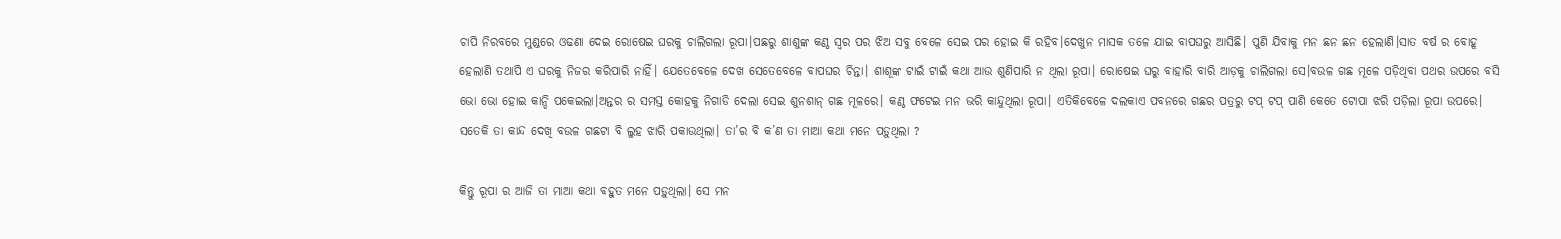ଚାପି ନିରବରେ ମୁଣ୍ଡରେ ଓଢଣା ଦେଇ ରୋଷେଇ ଘରକୁ ଚାଲିଗଲା ରୂପା।ପଛରୁ ଶାଶୁଙ୍କ କଣ୍ଠ ସ୍ୱର ପର ଝିଅ ସବୁ ବେଳେ ସେଇ ପର ହୋଇ କି ରହିବ।ଦେଖୁନ ମାସକ ତଳେ ଯାଇ ବାପଘରୁ ଆସିଛି। ପୁଣି ଯିବାକୁ ମନ ଛନ ଛନ ହେଲାଣି।ସାତ ବର୍ଷ ର ବୋହୂ ହେଲାଣି ତଥାପି ଏ ଘରକୁ ନିଜର କରିପାରି ନାହିଁ। ଯେତେବେଳେ ଦେଖ ସେତେବେଳେ ବାପଘର ଚିନ୍ତା। ଶାଶୂଙ୍କ ଟାଇଁ ଟାଇଁ କଥା ଆଉ ଶୁଣିପାରି ନ ଥିଲା ରୂପା। ରୋଷେଇ ଘରୁ ବାହାରି ବାରି ଆଡ଼କୁ ଚାଲିଗଲା ସେ।ବଉଳ ଗଛ ମୂଳେ ପଡ଼ିଥିବା ପଥର ଉପରେ ବସି ଭୋ ଭୋ ହୋଇ କାନ୍ଦି ପକେଇଲା।ଅନ୍ତର ର ସମସ୍ତ କୋହକୁ ନିଗାଡି ଦେଲା ସେଇ ଶୁନଶାନ୍ ଗଛ ମୂଳରେ। କଣ୍ଠ ଫଟେଇ ମନ ଭରି କାନ୍ଦୁଥିଲା ରୂପା। ଏତିକିବେଳେ ଦଲକାଏ ପବନରେ ଗଛର ପତ୍ରରୁ ଟପ୍ ଟପ୍ ପାଣି କେତେ ଟୋପା ଝରି ପଡ଼ିଲା ରୂପା ଉପରେ। ସତେକି ତା କାନ୍ଦ ଦେଖି ବଉଳ ଗଛଟା ବି ଲୁହ ଝାରି ପକାଉଥିଲା। ତା’ର ବି କ’ଣ ତା ମାଆ କଥା ମନେ ପଡ଼ୁଥିଲା ?

କିନ୍ତୁ ରୂପା ର ଆଜି ତା ମାଆ କଥା ବହୁତ ମନେ ପଡ଼ୁଥିଲା। ସେ ମନ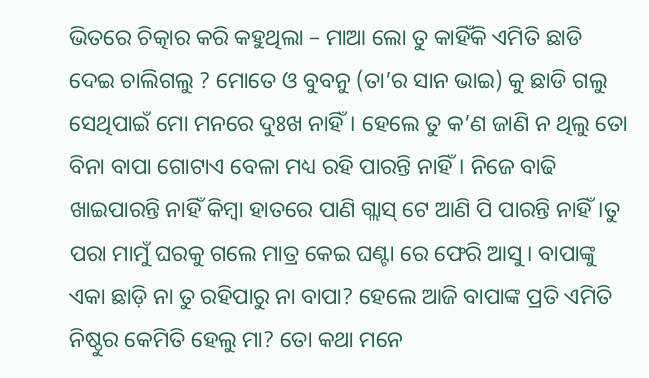ଭିତରେ ଚିତ୍କାର କରି କହୁଥିଲା – ମାଆ ଲୋ ତୁ କାହିଁକି ଏମିତି ଛାଡି ଦେଇ ଚାଲିଗଲୁ ? ମୋତେ ଓ ବୁବନୁ (ତା’ର ସାନ ଭାଇ) କୁ ଛାଡି ଗଲୁ ସେଥିପାଇଁ ମୋ ମନରେ ଦୁଃଖ ନାହିଁ। ହେଲେ ତୁ କ’ଣ ଜାଣି ନ ଥିଲୁ ତୋ ବିନା ବାପା ଗୋଟାଏ ବେଳା ମଧ୍ୟ ରହି ପାରନ୍ତି ନାହିଁ। ନିଜେ ବାଢି ଖାଇପାରନ୍ତି ନାହିଁ କିମ୍ବା ହାତରେ ପାଣି ଗ୍ଲାସ୍ ଟେ ଆଣି ପି ପାରନ୍ତି ନାହିଁ।ତୁ ପରା ମାମୁଁ ଘରକୁ ଗଲେ ମାତ୍ର କେଇ ଘଣ୍ଟା ରେ ଫେରି ଆସୁ। ବାପାଙ୍କୁ ଏକା ଛାଡ଼ି ନା ତୁ ରହିପାରୁ ନା ବାପା? ହେଲେ ଆଜି ବାପାଙ୍କ ପ୍ରତି ଏମିତି ନିଷ୍ଠୁର କେମିତି ହେଲୁ ମା? ତୋ କଥା ମନେ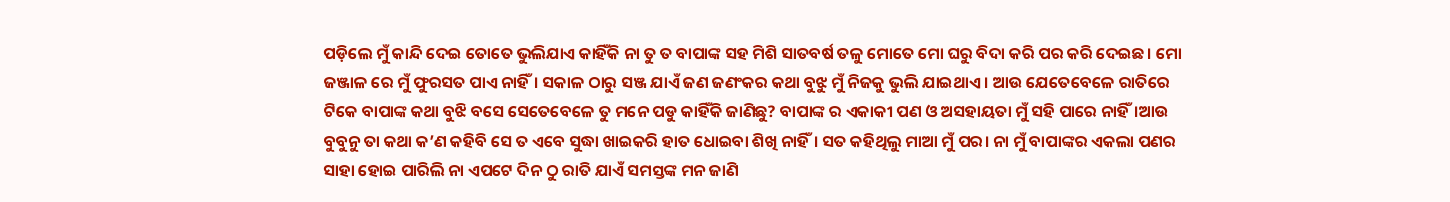ପଡ଼ିଲେ ମୁଁ କାନ୍ଦି ଦେଇ ତୋତେ ଭୁଲିଯାଏ କାହିଁକି ନା ତୁ ତ ବାପାଙ୍କ ସହ ମିଶି ସାତବର୍ଷ ତଳୁ ମୋତେ ମୋ ଘରୁ ବିଦା କରି ପର କରି ଦେଇଛ। ମୋ ଜଞ୍ଜାଳ ରେ ମୁଁ ଫୁରସତ ପାଏ ନାହିଁ। ସକାଳ ଠାରୁ ସଞ୍ଜ ଯାଏଁ ଜଣ ଜଣଂକର କଥା ବୁଝୁ ମୁଁ ନିଜକୁ ଭୁଲି ଯାଇଥାଏ । ଆଉ ଯେତେବେଳେ ରାତିରେ ଟିକେ ବାପାଙ୍କ କଥା ବୁଝି ବସେ ସେତେବେଳେ ତୁ ମନେ ପଡୁ କାହିଁକି ଜାଣିଛୁ? ବାପାଙ୍କ ର ଏକାକୀ ପଣ ଓ ଅସହାୟତା ମୁଁ ସହି ପାରେ ନାହିଁ।ଆଉ ବୁବୁନୁ ତା କଥା କ’ଣ କହିବି ସେ ତ ଏବେ ସୁଦ୍ଧା ଖାଇକରି ହାତ ଧୋଇବା ଶିଖି ନାହିଁ। ସତ କହିଥିଲୁ ମାଆ ମୁଁ ପର। ନା ମୁଁ ବାପାଙ୍କର ଏକଲା ପଣର ସାହା ହୋଇ ପାରିଲି ନା ଏପଟେ ଦିନ ଠୁ ରାତି ଯାଏଁ ସମସ୍ତଙ୍କ ମନ ଜାଣି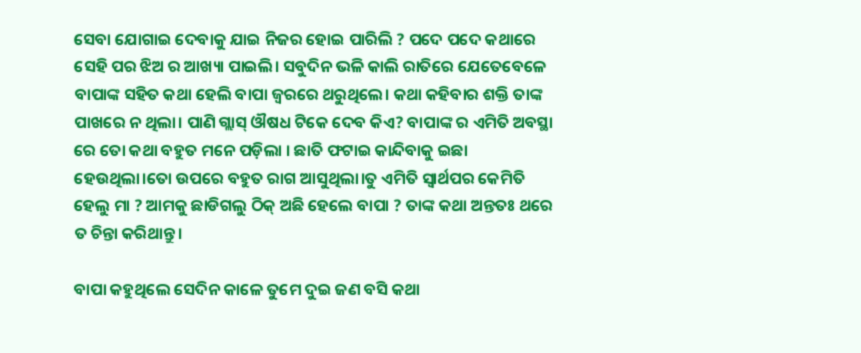ସେବା ଯୋଗାଇ ଦେବାକୁ ଯାଇ ନିଜର ହୋଇ ପାରିଲି ? ପଦେ ପଦେ କଥାରେ ସେହି ପର ଝିଅ ର ଆଖ୍ୟା ପାଇଲି। ସବୁଦିନ ଭଳି କାଲି ରାତିରେ ଯେତେବେଳେ ବାପାଙ୍କ ସହିତ କଥା ହେଲି ବାପା ଜ୍ବରରେ ଥରୁଥିଲେ। କଥା କହିବାର ଶକ୍ତି ତାଙ୍କ ପାଖରେ ନ ଥିଲା। ପାଣି ଗ୍ଲାସ୍ ଔଷଧ ଟିକେ ଦେବ କିଏ? ବାପାଙ୍କ ର ଏମିତି ଅବସ୍ଥା ରେ ତୋ କଥା ବହୁତ ମନେ ପଡ଼ିଲା ‌‌। ଛାତି ଫଟାଇ କାନ୍ଦିବାକୁ ଇଛା ହେଉଥିଲା।ତୋ ଉପରେ ବହୁତ ରାଗ ଆସୁଥିଲା।ତୁ ଏମିତି ସ୍ୱାର୍ଥପର କେମିତି ହେଲୁ ମା ? ଆମକୁ ଛାଡିଗଲୁ ଠିକ୍ ଅଛି ହେଲେ ବାପା ? ତାଙ୍କ କଥା ଅନ୍ତତଃ ଥରେ ତ ଚିନ୍ତା କରିଥାନ୍ତୁ।

ବାପା କହୁଥିଲେ ସେଦିନ କାଳେ ତୁମେ ଦୁଇ ଜଣ ବସି କଥା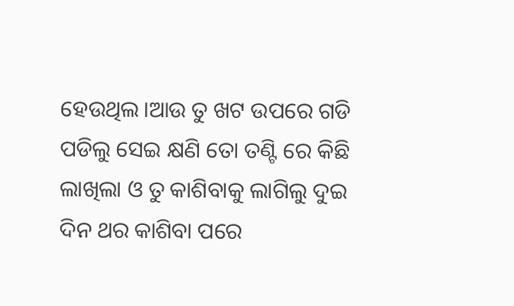ହେଉଥିଲ।ଆଉ ତୁ ଖଟ ଉପରେ ଗଡି ପଡିଲୁ ସେଇ କ୍ଷଣି ତୋ ତଣ୍ଟି ରେ କିଛି ଲାଖିଲା ଓ ତୁ କାଶିବାକୁ ଲାଗିଲୁ ଦୁଇ ଦିନ ଥର କାଶିବା ପରେ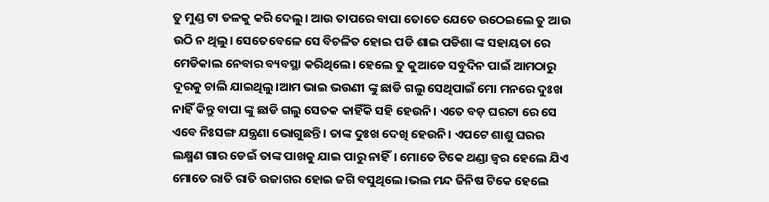ତୁ ମୁଣ୍ଡ ଟା ତଳକୁ କରି ଦେଲୁ। ଆଉ ତାପରେ ବାପା ତୋତେ ଯେତେ ଉଠେଇଲେ ତୁ ଆଉ ଉଠି ନ ଥିଲୁ। ସେତେବେଳେ ସେ ବିଚଳିତ ହୋଇ ପଡି ଶାଇ ପଡିଶା ଙ୍କ ସହାୟତା ରେ ମେଡିକାଲ ନେବାର ବ୍ୟବସ୍ଥା କରିଥିଲେ। ହେଲେ ତୁ କୁଆଡେ ସବୁଦିନ ପାଇଁ ଆମଠାରୁ ଦୂରକୁ ଚାଲି ଯାଇଥିଲୁ।ଆମ ଭାଇ ଭଉଣୀ ଙ୍କୁ ଛାଡି ଗଲୁ ସେଥିପାଇଁ ମୋ ମନରେ ଦୁଃଖ ନାହିଁ କିନ୍ତୁ ବାପା ଙ୍କୁ ଛାଡି ଗଲୁ ସେତକ କାହିଁକି ସହି ହେଉନି। ଏତେ ବଡ଼ ଘରଟା ରେ ସେ ଏବେ ନିଃସଙ୍ଗ ଯନ୍ତ୍ରଣା ଭୋଗୁଛନ୍ତି। ତାଙ୍କ ଦୁଃଖ ଦେଖି ହେଉନି। ଏପଟେ ଶାଶୁ ଘରର ଲକ୍ଷ୍ମଣ ଗାର ଡେଇଁ ତାଙ୍କ ପାଖକୁ ଯାଇ ପାରୁ ନାହିଁ। ମୋତେ ଟିକେ ଥଣ୍ଡା ଜ୍ବର ହେଲେ ଯିଏ ମୋତେ ରାତି ରାତି ଉଜାଗର ହୋଇ ଜଗି ବସୁଥିଲେ।ଭଲ ମନ୍ଦ ଜିନିଷ ଟିକେ ହେଲେ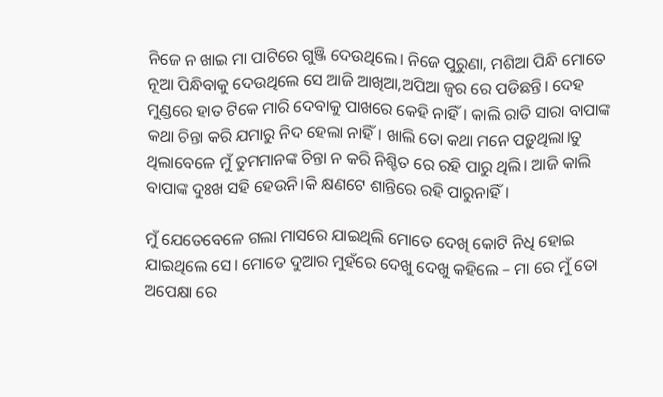ନିଜେ ନ ଖାଇ ମା ପାଟିରେ ଗୁଞ୍ଜି ଦେଉଥିଲେ। ନିଜେ ପୁରୁଣା, ମଶିଆ ପିନ୍ଧି ମୋତେ ନୂଆ ପିନ୍ଧିବାକୁ ଦେଉଥିଲେ ସେ ଆଜି ଆଖିଆ,ଅପିଆ ଜ୍ୱର ରେ ପଡିଛନ୍ତି। ଦେହ ମୁଣ୍ଡରେ ହାତ ଟିକେ ମାରି ଦେବାକୁ ପାଖରେ କେହି ନାହିଁ। କାଲି ରାତି ସାରା ବାପାଙ୍କ କଥା ଚିନ୍ତା କରି ଯମାରୁ ନିଦ ହେଲା ନାହିଁ। ଖାଲି ତୋ କଥା ମନେ ପଡ଼ୁଥିଲା।ତୁ ଥିଲାବେଳେ ମୁଁ ତୁମମାନଙ୍କ ଚିନ୍ତା ନ କରି ନିଶ୍ଚିତ ରେ ରହି ପାରୁ ଥିଲି। ଆଜି କାଲି ବାପାଙ୍କ ଦୁଃଖ ସହି ହେଉନି।କି କ୍ଷଣଟେ ଶାନ୍ତିରେ ରହି ପାରୁନାହିଁ।

ମୁଁ ଯେତେବେଳେ ଗଲା ମାସରେ ଯାଇଥିଲି ମୋତେ ଦେଖି କୋଟି ନିଧି ହୋଇ ଯାଇଥିଲେ ସେ। ମୋତେ ଦୁଆର ମୁହଁରେ ଦେଖୁ ଦେଖୁ କହିଲେ – ମା ରେ ମୁଁ ତୋ ଅପେକ୍ଷା ରେ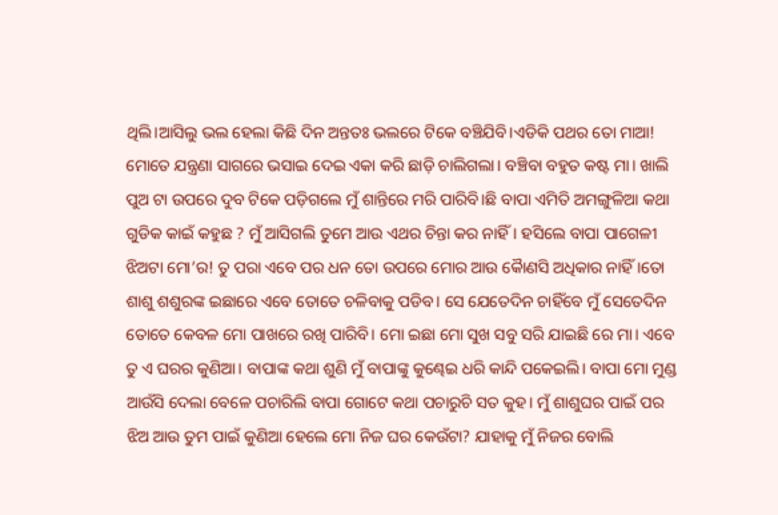ଥିଲି।ଆସିଲୁ ଭଲ ହେଲା କିଛି ଦିନ ଅନ୍ତତଃ ଭଲରେ ଟିକେ ବଞ୍ଚିଯିବି।ଏଡିକି ପଥର ତୋ ମାଆ! ମୋତେ ଯନ୍ତ୍ରଣା ସାଗରେ ଭସାଇ ଦେଇ ଏକା କରି ଛାଡ଼ି ଚାଲିଗଲା। ବଞ୍ଚିବା ବହୁତ କଷ୍ଟ ମା। ଖାଲି ପୁଅ ଟା ଉପରେ ଦୁବ ଟିକେ ପଡ଼ିଗଲେ ମୁଁ ଶାନ୍ତିରେ ମରି ପାରିବି।ଛି ବାପା ଏମିତି ଅମଙ୍ଗୁଳିଆ କଥା ଗୁଡିକ କାଇଁ କହୁଛ ? ମୁଁ ଆସିଗଲି ତୁମେ ଆଉ ଏଥର ଚିନ୍ତା କର ନାହିଁ। ହସିଲେ ବାପା ପାଗେଳୀ ଝିଅଟା ମୋ’ର! ତୁ ପରା ଏବେ ପର ଧନ ତୋ ଉପରେ ମୋର ଆଉ କୈାଣସି ଅଧିକାର ନାହିଁ।ତୋ ଶାଶୁ ଶଶୁରଙ୍କ ଇଛାରେ ଏବେ ତୋତେ ଚଳିବାକୁ ପଡିବ। ସେ ଯେତେଦିନ ଚାହିଁବେ ମୁଁ ସେତେଦିନ ତୋତେ କେବଳ ମୋ ପାଖରେ ରଖି ପାରିବି। ମୋ ଇଛା ମୋ ସୁଖ ସବୁ ସରି ଯାଇଛି ରେ ମା। ଏବେ ତୁ ଏ ଘରର କୁଣିଆ। ବାପାଙ୍କ କଥା ଶୁଣି ମୁଁ ବାପାଙ୍କୁ କୁଣ୍ଢେଇ ଧରି କାନ୍ଦି ପକେଇଲି। ବାପା ମୋ ମୁଣ୍ଡ ଆଉଁସି ଦେଲା ବେଳେ ପଚାରିଲି ବାପା ଗୋଟେ କଥା ପଚାରୁଚି ସତ କୁହ। ମୁଁ ଶାଶୁଘର ପାଇଁ ପର ଝିଅ ଆଉ ତୁମ ପାଇଁ କୁଣିଆ ହେଲେ ମୋ ନିଜ ଘର କେଉଁଟା? ଯାହାକୁ ମୁଁ ନିଜର ବୋଲି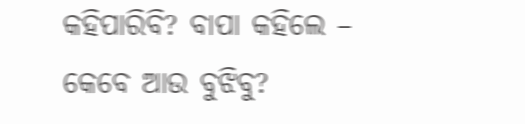କହିପାରିବି? ବାପା କହିଲେ – କେବେ ଆଉ ବୁଝିବୁ?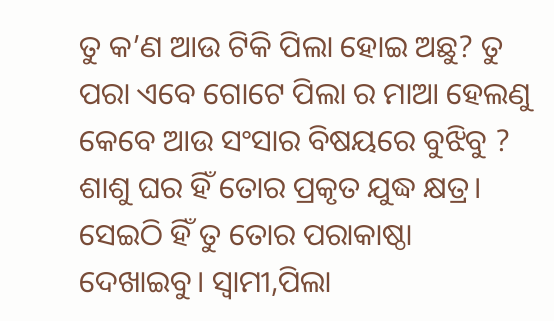ତୁ କ’ଣ ଆଉ ଟିକି ପିଲା ହୋଇ ଅଛୁ? ତୁ ପରା ଏବେ ଗୋଟେ ପିଲା ର ମାଆ ହେଲଣୁ କେବେ ଆଉ ସଂସାର ବିଷୟରେ ବୁଝିବୁ ? ଶାଶୁ ଘର ହିଁ ତୋର ପ୍ରକୃତ ଯୁଦ୍ଧ କ୍ଷତ୍ର। ସେଇଠି ହିଁ ତୁ ତୋର ପରାକାଷ୍ଠା ଦେଖାଇବୁ। ସ୍ୱାମୀ,ପିଲା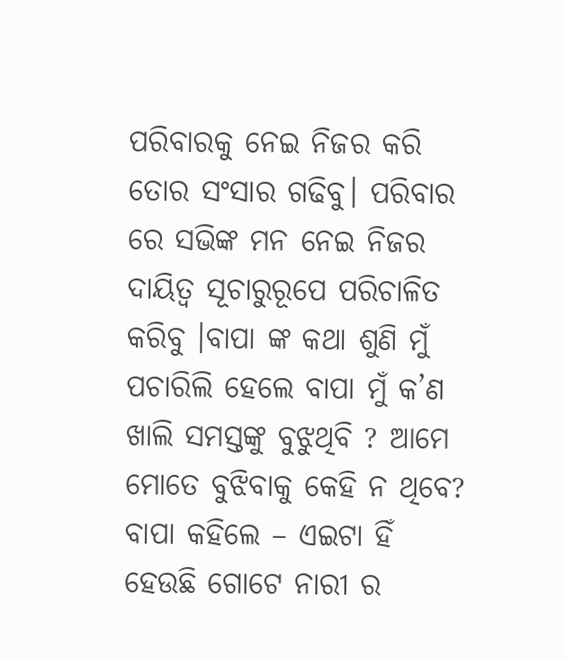ପରିବାରକୁ ନେଇ ନିଜର କରି ତୋର ସଂସାର ଗଢିବୁ। ପରିବାର ରେ ସଭିଙ୍କ ମନ ନେଇ ନିଜର ଦାୟିତ୍ଵ ସୂଚାରୁରୂପେ ପରିଚାଳିତ କରିବୁ ।ବାପା ଙ୍କ କଥା ଶୁଣି ମୁଁ ପଚାରିଲି ହେଲେ ବାପା ମୁଁ କ’ଣ ଖାଲି ସମସ୍ତଙ୍କୁ ବୁଝୁଥିବି ? ଆମେ ମୋତେ ବୁଝିବାକୁ କେହି ନ ଥିବେ? ବାପା କହିଲେ – ଏଇଟା ହିଁ ହେଉଛି ଗୋଟେ ନାରୀ ର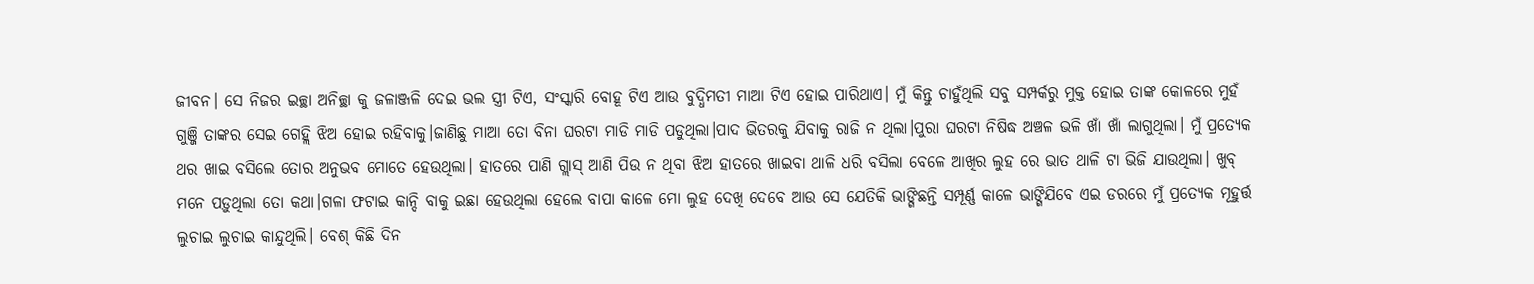ଜୀବନ। ସେ ନିଜର ଇଚ୍ଛା ଅନିଚ୍ଛା କୁ ଜଳାଞ୍ଜଳି ଦେଇ ଭଲ ସ୍ତ୍ରୀ ଟିଏ, ସଂସ୍କାରି ବୋହୂ ଟିଏ ଆଉ ବୁଦ୍ଧିମତୀ ମାଆ ଟିଏ ହୋଇ ପାରିଥାଏ। ମୁଁ କିନ୍ତୁ ଚାହୁଁଥିଲି ସବୁ ସମ୍ପର୍କରୁ ମୁକ୍ତ ହୋଇ ତାଙ୍କ କୋଳରେ ମୁହଁ ଗୁଞ୍ଜି ତାଙ୍କର ସେଇ ଗେହ୍ଲି ଝିଅ ହୋଇ ର‌ହିବାକୁ।ଜାଣିଛୁ ମାଆ ତୋ ବିନା ଘରଟା ମାଡି ମାଡି ପଡୁଥିଲା।ପାଦ ଭିତରକୁ ଯିବାକୁ ରାଜି ନ ଥିଲା।ପୁରା ଘରଟା ନିଷିଦ୍ଧ ଅଞ୍ଚଳ ଭଳି ଖାଁ ଖାଁ ଲାଗୁଥିଲା। ମୁଁ ପ୍ରତ୍ୟେକ ଥର ଖାଇ ବସିଲେ ତୋର ଅନୁଭବ ମୋତେ ହେଉଥିଲା। ହାତରେ ପାଣି ଗ୍ଲାସ୍ ଆଣି ପିଉ ନ ଥିବା ଝିଅ ହାତରେ ଖାଇବା ଥାଳି ଧରି ବସିଲା ବେଳେ ଆଖିର ଲୁହ ରେ ଭାତ ଥାଳି ଟା ଭିଜି ଯାଉଥିଲା। ଖୁବ୍ ମନେ ପଡ଼ୁଥିଲା ତୋ କଥା।ଗଳା ଫଟାଇ କାନ୍ଦି ବାକୁ ଇଛା ହେଉଥିଲା ହେଲେ ବାପା କାଳେ ମୋ ଲୁହ ଦେଖି ଦେବେ ଆଉ ସେ ଯେତିକି ଭାଙ୍ଗିଛନ୍ତି ସମ୍ପୂର୍ଣ୍ଣ କାଳେ ଭାଙ୍ଗିଯିବେ ଏଇ ଡରରେ ମୁଁ ପ୍ରତ୍ୟେକ ମୂହୁର୍ତ୍ତ ଲୁଚାଇ ଲୁଚାଇ କାନ୍ଦୁଥିଲି। ବେଶ୍ କିଛି ଦିନ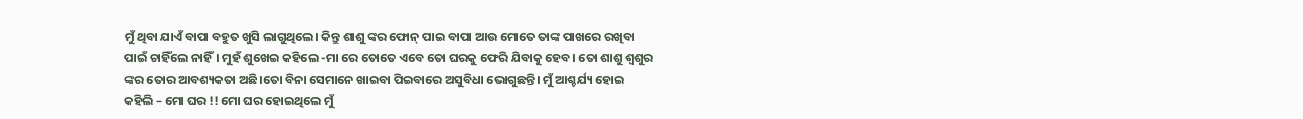ମୁଁ ଥିବା ଯାଏଁ ବାପା ବହୁତ ଖୁସି ଲାଗୁଥିଲେ। କିନ୍ତୁ ଶାଶୁ ଙ୍କର ଫୋନ୍ ପାଇ ବାପା ଆଉ ମୋତେ ତାଙ୍କ ପାଖରେ ରଖିବା ପାଇଁ ଚାହିଁଲେ ନାହିଁ। ମୁହଁ ଶୁଖେଇ କହିଲେ -ମା ରେ ତୋତେ ଏବେ ତୋ ଘରକୁ ଫେରି ଯିବାକୁ ହେବ। ତୋ ଶାଶୁ ଶ୍ୱଶୁର ଙ୍କର ତୋର ଆବଶ୍ୟକତା ଅଛି।ତୋ ବିନା ସେମାନେ ଖାଇବା ପିଇବାରେ ଅସୁବିଧା ଭୋଗୁଛନ୍ତି। ମୁଁ ଆଶ୍ଚର୍ଯ୍ୟ ହୋଇ କହିଲି – ମୋ ଘର !! ମୋ ଘର ହୋଇଥିଲେ ମୁଁ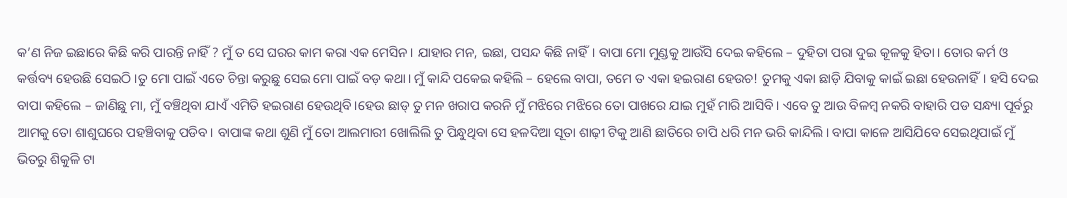କ’ଣ ନିଜ ଇଛାରେ କିଛି କରି ପାରନ୍ତି ନାହିଁ ? ମୁଁ ତ ସେ ଘରର କାମ କରା ଏକ ମେସିନ। ଯାହାର ମନ, ଇଛା, ପସନ୍ଦ କିଛି ନାହିଁ। ବାପା ମୋ ମୁଣ୍ଡକୁ ଆଉଁସି ଦେଇ କହିଲେ – ଦୁହିତା ପରା ଦୁଇ କୂଳକୁ ହିତା। ତୋର କର୍ମ ଓ କର୍ତ୍ତବ୍ୟ ହେଉଛି ସେଇଠି।ତୁ ମୋ ପାଇଁ ଏତେ ଚିନ୍ତା କରୁଛୁ ସେଇ ମୋ ପାଇଁ ବଡ଼ କଥା। ମୁଁ କାନ୍ଦି ପକେଇ କହିଲି – ହେଲେ ବାପା, ତମେ ତ ଏକା ହଇରାଣ ହେଉଚ! ତୁମକୁ ଏକା ଛାଡ଼ି ଯିବାକୁ କାଇଁ ଇଛା ହେଉନାହିଁ। ହସି ଦେଇ ବାପା କହିଲେ – ଜାଣିଛୁ ମା, ମୁଁ ବଞ୍ଚିଥିବା ଯାଏଁ ଏମିତି ହଇରାଣ ହେଉଥିବି।ହେଉ ଛାଡ୍ ତୁ ମନ ଖରାପ କରନି ମୁଁ ମଝିରେ ମଝିରେ ତୋ ପାଖରେ ଯାଇ ମୁହଁ ମାରି ଆସିବି। ଏବେ ତୁ ଆଉ ବିଳମ୍ବ ନକରି ବାହାରି ପଡ ସନ୍ଧ୍ୟା ପୂର୍ବରୁ ଆମକୁ ତୋ ଶାଶୁଘରେ ପହଞ୍ଚିବାକୁ ପଡିବ। ବାପାଙ୍କ କଥା ଶୁଣି ମୁଁ ତୋ ଆଲମାରୀ ଖୋଲିଲି ତୁ ପିନ୍ଧୁଥିବା ସେ ହଳଦିଆ ସୂତା ଶାଢ଼ୀ ଟିକୁ ଆଣି ଛାତିରେ ଚାପି ଧରି ମନ ଭରି କାନ୍ଦିଲି। ବାପା କାଳେ ଆସିଯିବେ ସେଇଥିପାଇଁ ମୁଁ ଭିତରୁ ଶିକୁଳି ଟା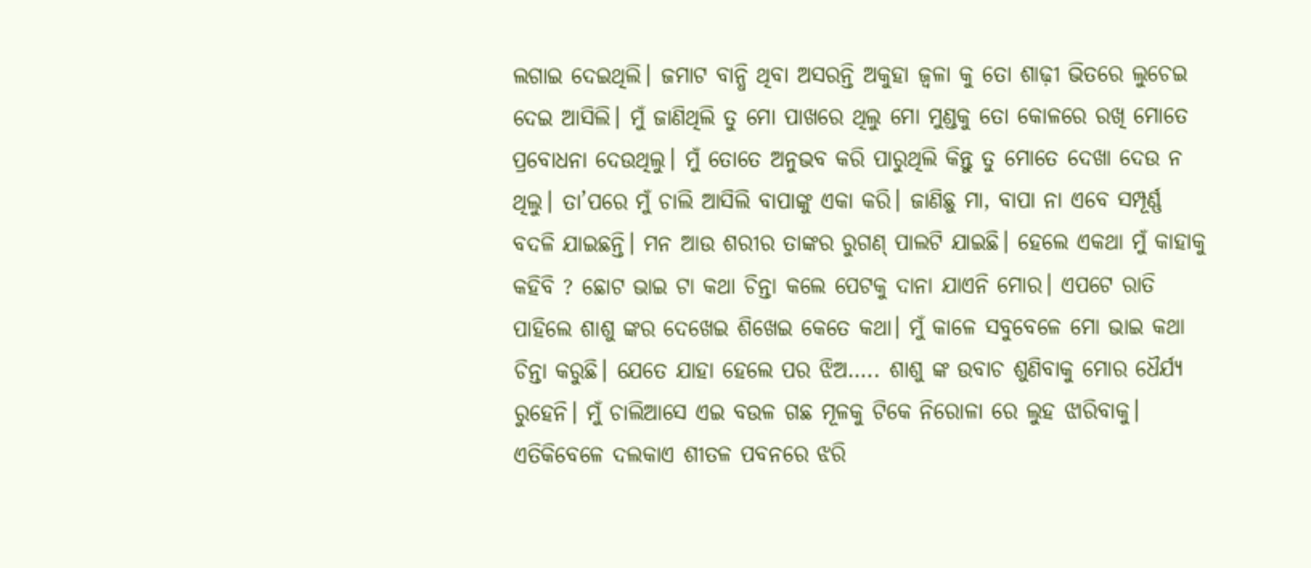ଲଗାଇ ଦେଇଥିଲି। ଜମାଟ ବାନ୍ଧି ଥିବା ଅସରନ୍ତି ଅକୁହା ଜ୍ୱଳା କୁ ତୋ ଶାଢ଼ୀ ଭିତରେ ଲୁଚେଇ ଦେଇ ଆସିଲି। ମୁଁ ଜାଣିଥିଲି ତୁ ମୋ ପାଖରେ ଥିଲୁ ମୋ ମୁଣ୍ଡକୁ ତୋ କୋଳରେ ରଖି ମୋତେ ପ୍ରବୋଧନା ଦେଉଥିଲୁ। ମୁଁ ତୋତେ ଅନୁଭବ କରି ପାରୁଥିଲି କିନ୍ତୁ ତୁ ମୋତେ ଦେଖା ଦେଉ ନ ଥିଲୁ। ତା’ପରେ ମୁଁ ଚାଲି ଆସିଲି ବାପାଙ୍କୁ ଏକା କରି। ଜାଣିଛୁ ମା, ବାପା ନା ଏବେ ସମ୍ପୂର୍ଣ୍ଣ ବଦଳି ଯାଇଛନ୍ତି। ମନ ଆଉ ଶରୀର ତାଙ୍କର ରୁଗଣ୍ ପାଲଟି ଯାଇଛି। ହେଲେ ଏକଥା ମୁଁ କାହାକୁ କହିବି ? ଛୋଟ ଭାଇ ଟା କଥା ଚିନ୍ତା କଲେ ପେଟକୁ ଦାନା ଯାଏନି ମୋର। ଏପଟେ ରାତି ପାହିଲେ ଶାଶୁ ଙ୍କର ଦେଖେଇ ଶିଖେଇ କେତେ କଥା। ମୁଁ କାଳେ ସବୁବେଳେ ମୋ ଭାଇ କଥା ଚିନ୍ତା କରୁଛି। ଯେତେ ଯାହା ହେଲେ ପର ଝିଅ….. ଶାଶୁ ଙ୍କ ଉବାଚ ଶୁଣିବାକୁ ମୋର ଧୈର୍ଯ୍ୟ ରୁହେନି। ମୁଁ ଚାଲିଆସେ ଏଇ ବଉଳ ଗଛ ମୂଳକୁ ଟିକେ ନିରୋଳା ରେ ଲୁହ ଝାରିବାକୁ। ଏତିକିବେଳେ ଦଲକାଏ ଶୀତଳ ପବନରେ ଝରି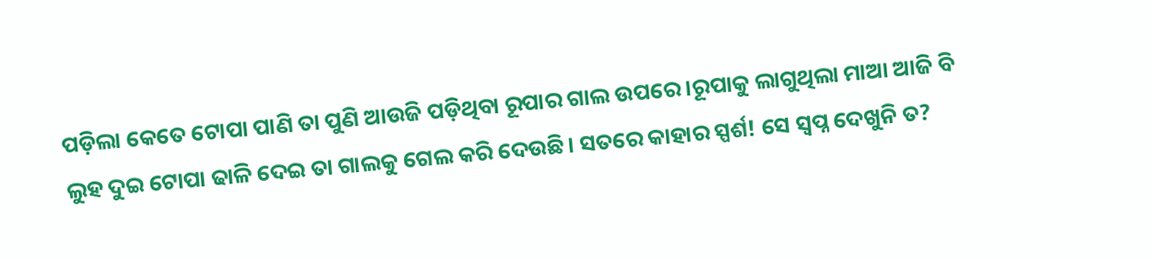ପଡ଼ିଲା କେତେ ଟୋପା ପାଣି ତା ପୁଣି ଆଉଜି ପଡ଼ିଥିବା ରୂପାର ଗାଲ ଉପରେ।ରୂପାକୁ ଲାଗୁଥିଲା ମାଆ ଆଜି ବି ଲୁହ ଦୁଇ ଟୋପା ଢାଳି ଦେଇ ତା ଗାଲକୁ ଗେଲ କରି ଦେଉଛି। ସତରେ କାହାର ସ୍ପର୍ଶ! ସେ ସ୍ୱପ୍ନ ଦେଖୁନି ତ?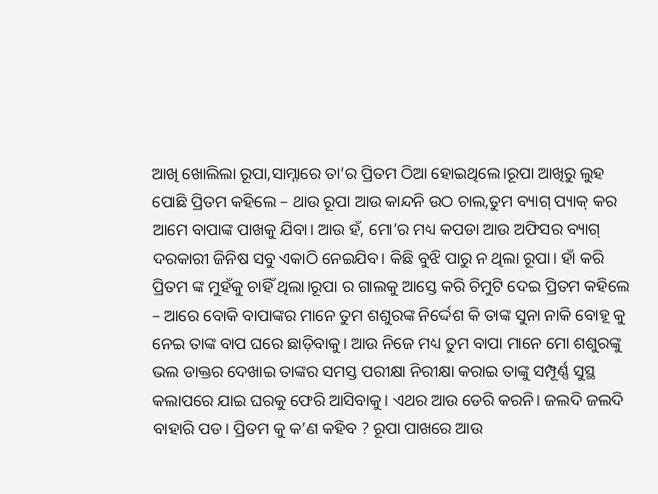ଆଖି ଖୋଲିଲା ରୂପା,ସାମ୍ନାରେ ତା’ର ପ୍ରିତମ ଠିଆ ହୋଇଥିଲେ।ରୂପା ଆଖିରୁ ଲୁହ ପୋଛି ପ୍ରିତମ କହିଲେ – ଥାଉ ରୂପା ଆଉ କାନ୍ଦନି ଉଠ ଚାଲ,ତୁମ ବ୍ୟାଗ୍ ପ୍ୟାକ୍ କର ଆମେ ବାପାଙ୍କ ପାଖକୁ ଯିବା। ଆଉ ହଁ, ମୋ’ର ମଧ୍ୟ କପଡା ଆଉ ଅଫିସର ବ୍ୟାଗ୍ ଦରକାରୀ ଜିନିଷ ସବୁ ଏକାଠି ନେଇଯିବ। କିଛି ବୁଝି ପାରୁ ନ ଥିଲା ରୂପା। ହାଁ କରି ପ୍ରିତମ ଙ୍କ ମୁହଁକୁ ଚାହିଁ ଥିଲା।ରୂପା ର ଗାଲକୁ ଆସ୍ତେ କରି ଚିମୁଟି ଦେଇ ପ୍ରିତମ କହିଲେ – ଆରେ ବୋକି ବାପାଙ୍କର ମାନେ ତୁମ ଶଶୁରଙ୍କ ନିର୍ଦ୍ଦେଶ କି ତାଙ୍କ ସୁନା ନାକି ବୋହୂ କୁ ନେଇ ତାଙ୍କ ବାପ ଘରେ ଛାଡ଼ିବାକୁ। ଆଉ ନିଜେ ମଧ୍ୟ ତୁମ ବାପା ମାନେ ମୋ ଶଶୁରଙ୍କୁ ଭଲ ଡାକ୍ତର ଦେଖାଇ ତାଙ୍କର ସମସ୍ତ ପରୀକ୍ଷା ନିରୀକ୍ଷା କରାଇ ତାଙ୍କୁ ସମ୍ପୂର୍ଣ୍ଣ ସୁସ୍ଥ କଲାପରେ ଯାଇ ଘରକୁ ଫେରି ଆସିବାକୁ। ଏଥର ଆଉ ଡେରି କରନି। ଜଲଦି ଜଲଦି ବାହାରି ପଡ। ପ୍ରିତମ କୁ କ’ଣ କହିବ ? ରୂପା ପାଖରେ ଆଉ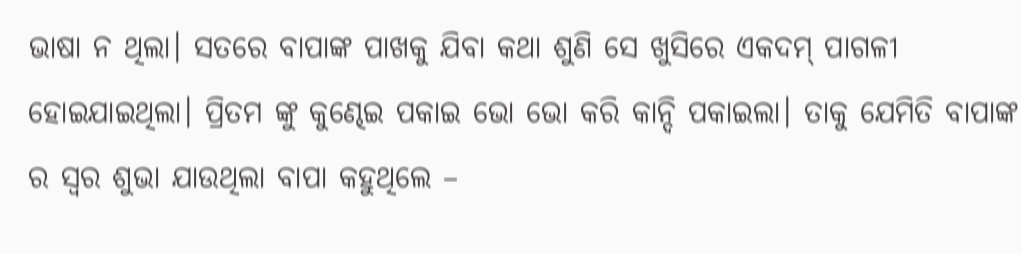ଭାଷା ନ ଥିଲା। ସତରେ ବାପାଙ୍କ ପାଖକୁ ଯିବା କଥା ଶୁଣି ସେ ଖୁସିରେ ଏକଦମ୍ ପାଗଳୀ ହୋଇଯାଇଥିଲା। ପ୍ରିତମ ଙ୍କୁ କୁଣ୍ଢେଇ ପକାଇ ଭୋ ଭୋ କରି କାନ୍ଦି ପକାଇଲା। ତାକୁ ଯେମିତି ବାପାଙ୍କ ର ସ୍ୱର ଶୁଭା ଯାଉଥିଲା ବାପା କହୁଥିଲେ –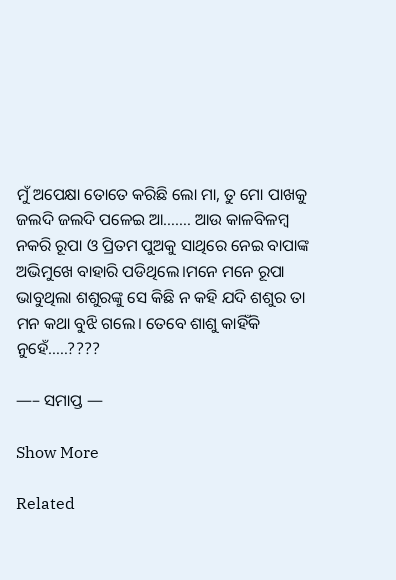ମୁଁ ଅପେକ୍ଷା ତୋତେ କରିଛି ଲୋ ମା, ତୁ ମୋ ପାଖକୁ ଜଲଦି ଜଲଦି ପଳେଇ ଆ……. ଆଉ କାଳବିଳମ୍ବ ନକରି ରୂପା ଓ ପ୍ରିତମ ପୁଅକୁ ସାଥିରେ ନେଇ ବାପାଙ୍କ ଅଭିମୁଖେ ବାହାରି ପଡିଥିଲେ।ମନେ ମନେ ରୂପା ଭାବୁଥିଲା ଶଶୁରଙ୍କୁ ସେ କିଛି ନ କହି ଯଦି ଶଶୁର ତା ମନ କଥା ବୁଝି ଗଲେ। ତେବେ ଶାଶୁ କାହିଁକି ନୁହେଁ…..????

—– ସମାପ୍ତ —

Show More

Related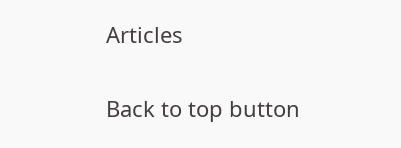Articles

Back to top button